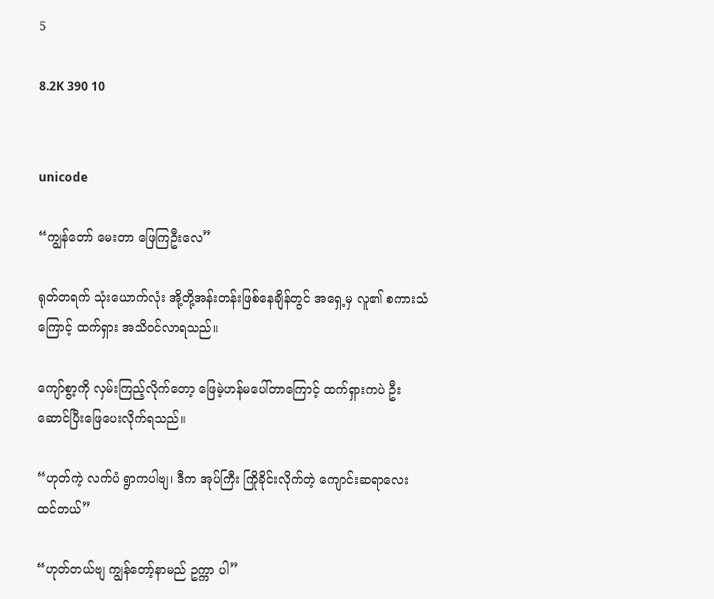5

8.2K 390 10


unicode

“ကျွန်တော် မေးတာ ဖြေကြဦးလေ”

ရုတ်တရက် သုံးယောက်လုံး အို့တို့အန်းတန်းဖြစ်နေချိန်တွင် အရှေ့မှ လူ၏ စကားသံကြောင့် ထက်ရှား အသိဝင်လာရသည်။

ကျော်စွာ့ကို လှမ်းကြည့်လိုက်တော့ ဖြေမဲ့ဟန်မပေါ်တာကြောင့် ထက်ရှားကပဲ ဦးဆောင်ပြီးဖြေပေးလိုက်ရသည်။

“ဟုတ်ကဲ့ လက်ပံ ရွာကပါဗျ၊ ဒီက အုပ်ကြီး ကြိုခိုင်းလိုက်တဲ့ ကျောင်းဆရာလေးထင်တယ်”

“ဟုတ်တယ်ဗျ ကျွန်တော့်နာမည် ဥက္ကာ ပါ”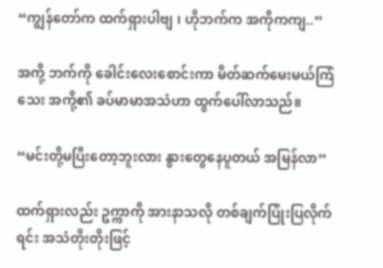“ကျွန်တော်က ထက်ရှားပါဗျ ၊ ဟိုဘက်က အကိုကကျ..”

အကို့ ဘက်ကို ခေါင်းလေးစောင်းကာ ‌မိတ်ဆက်မေးမယ်ကြံသေး အကို့၏ ခပ်မာမာအသံဟာ ထွက်ပေါ်လာသည်။

“မင်းတို့မပြီးတော့ဘူးလား နွားတွေနေပူတယ် အမြန်လာ”

ထက်ရှားလည်း ဥက္ကာကို အားနာသလို တစ်ချက်ပြုံးပြလိုက်ရင်း အသံတိုးတိုးဖြင့်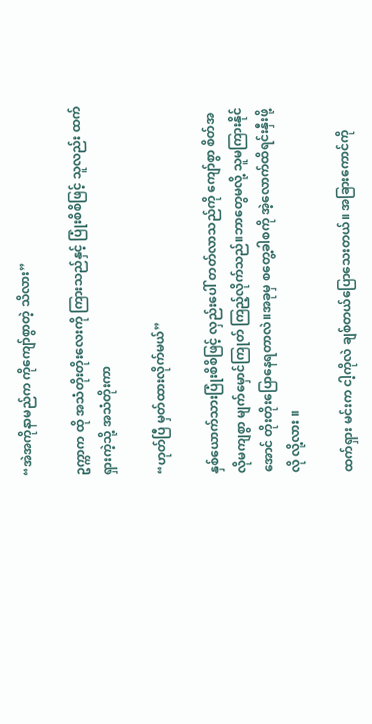“အဲအကိုနာမည်က ကိုကျော်စွာတဲ့ သိလား”

ဥက္ကာက ထို အသံတိုးတိုးလေးကို ကြားသည်နှင့် ပြုံးစိစိဖြင့် သူလည်း ထက်ရှားကဲ့သို့ အသံတိုးကာ

“ဟုတ်ပြီ မှတ်ထားလိုက်မယ်”

နှစ်ယောက်သားပြုံးစိစိဖြင့် လှည်းပေါ် တတ်လာသည်ကို ကျော်စွာ စိတ်အလိုမကျစွာ မျက်မှောင်ကြုတ် ကြည့်လိုက်သည်။ဘာတွေမလို့ သူမကြားနိုင်အောင် တိုးတိုးပြောနေရတာလဲ။အခုမှ စတွေ့ခါစကို အဲ့လောက်ထိရင်းနှီးဖို့ လို လို့လား ။

ထက်ရှား မင်းက ငါ့ကိုလဲ ချစ်တယ်ပြောသေးတယ်။ အခြားကောင်ကို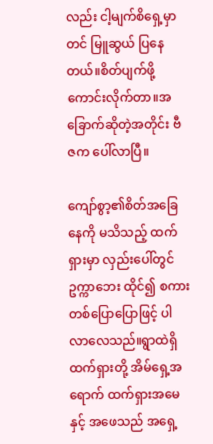လည်း ငါ့မျက်စိရှေ့မှာတင် မြူဆွယ် ပြနေတယ်။စိတ်ပျက်ဖို့ကောင်းလိုက်တာ။အခြောက်ဆိုတဲ့အတိုင်း ဗီဇက ပေါ်လာပြီ။

ကျော်စွာ့၏စိတ်အခြေနေကို မသိသည့် ထက်ရှားမှာ လှည်းပေါ်တွင် ဥက္ကာဘေး ထိုင်၍ စကားတစ်ပြောပြောဖြင့် ပါလာလေသည်။ရွာထဲရှိ ထက်ရှားတို့ အိမ်ရှေ့အရောက် ထက်ရှားအမေနှင့် အဖေသည် အရှေ့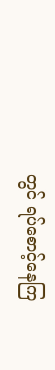တွင် ရပ်စောင့်နေကြ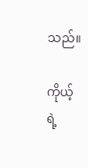သည်။

ကိုယ့်ရဲ့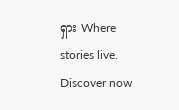ရှား Where stories live. Discover now